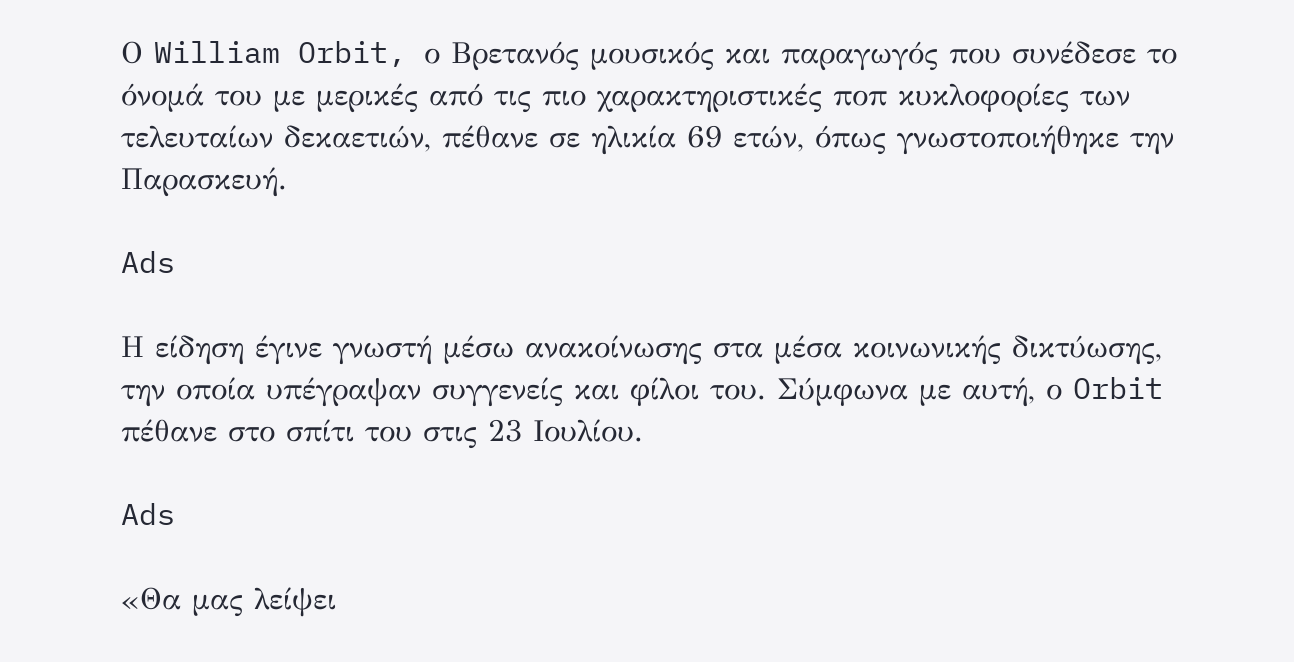Ο William Orbit, ο Βρετανός μουσικός και παραγωγός που συνέδεσε το όνομά του με μερικές από τις πιο χαρακτηριστικές ποπ κυκλοφορίες των τελευταίων δεκαετιών, πέθανε σε ηλικία 69 ετών, όπως γνωστοποιήθηκε την Παρασκευή.

Ads

Η είδηση έγινε γνωστή μέσω ανακοίνωσης στα μέσα κοινωνικής δικτύωσης, την οποία υπέγραψαν συγγενείς και φίλοι του. Σύμφωνα με αυτή, ο Orbit πέθανε στο σπίτι του στις 23 Ιουλίου.

Ads

«Θα μας λείψει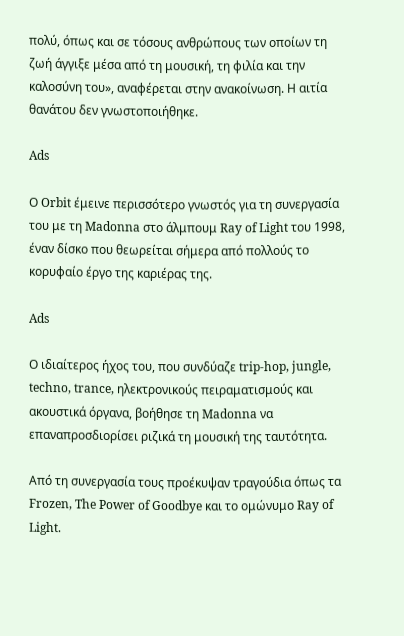πολύ, όπως και σε τόσους ανθρώπους των οποίων τη ζωή άγγιξε μέσα από τη μουσική, τη φιλία και την καλοσύνη του», αναφέρεται στην ανακοίνωση. Η αιτία θανάτου δεν γνωστοποιήθηκε.

Ads

Ο Orbit έμεινε περισσότερο γνωστός για τη συνεργασία του με τη Madonna στο άλμπουμ Ray of Light του 1998, έναν δίσκο που θεωρείται σήμερα από πολλούς το κορυφαίο έργο της καριέρας της.

Ads

Ο ιδιαίτερος ήχος του, που συνδύαζε trip-hop, jungle, techno, trance, ηλεκτρονικούς πειραματισμούς και ακουστικά όργανα, βοήθησε τη Madonna να επαναπροσδιορίσει ριζικά τη μουσική της ταυτότητα.

Από τη συνεργασία τους προέκυψαν τραγούδια όπως τα Frozen, The Power of Goodbye και το ομώνυμο Ray of Light.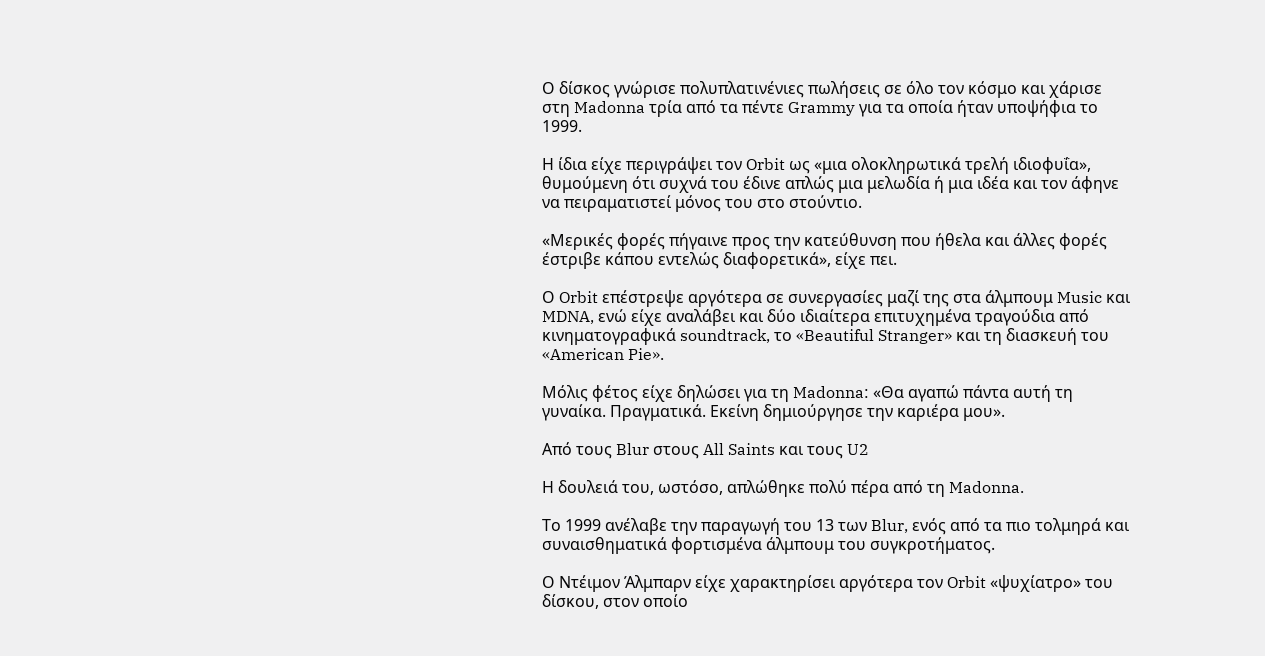Ο δίσκος γνώρισε πολυπλατινένιες πωλήσεις σε όλο τον κόσμο και χάρισε στη Madonna τρία από τα πέντε Grammy για τα οποία ήταν υποψήφια το 1999.

Η ίδια είχε περιγράψει τον Orbit ως «μια ολοκληρωτικά τρελή ιδιοφυΐα», θυμούμενη ότι συχνά του έδινε απλώς μια μελωδία ή μια ιδέα και τον άφηνε να πειραματιστεί μόνος του στο στούντιο.

«Μερικές φορές πήγαινε προς την κατεύθυνση που ήθελα και άλλες φορές έστριβε κάπου εντελώς διαφορετικά», είχε πει.

Ο Orbit επέστρεψε αργότερα σε συνεργασίες μαζί της στα άλμπουμ Music και MDNA, ενώ είχε αναλάβει και δύο ιδιαίτερα επιτυχημένα τραγούδια από κινηματογραφικά soundtrack, το «Beautiful Stranger» και τη διασκευή του «American Pie».

Μόλις φέτος είχε δηλώσει για τη Madonna: «Θα αγαπώ πάντα αυτή τη γυναίκα. Πραγματικά. Εκείνη δημιούργησε την καριέρα μου».

Από τους Blur στους All Saints και τους U2

Η δουλειά του, ωστόσο, απλώθηκε πολύ πέρα από τη Madonna.

Το 1999 ανέλαβε την παραγωγή του 13 των Blur, ενός από τα πιο τολμηρά και συναισθηματικά φορτισμένα άλμπουμ του συγκροτήματος.

Ο Ντέιμον Άλμπαρν είχε χαρακτηρίσει αργότερα τον Orbit «ψυχίατρο» του δίσκου, στον οποίο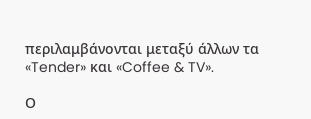περιλαμβάνονται μεταξύ άλλων τα «Tender» και «Coffee & TV».

Ο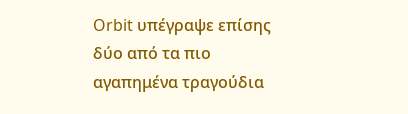Orbit υπέγραψε επίσης δύο από τα πιο αγαπημένα τραγούδια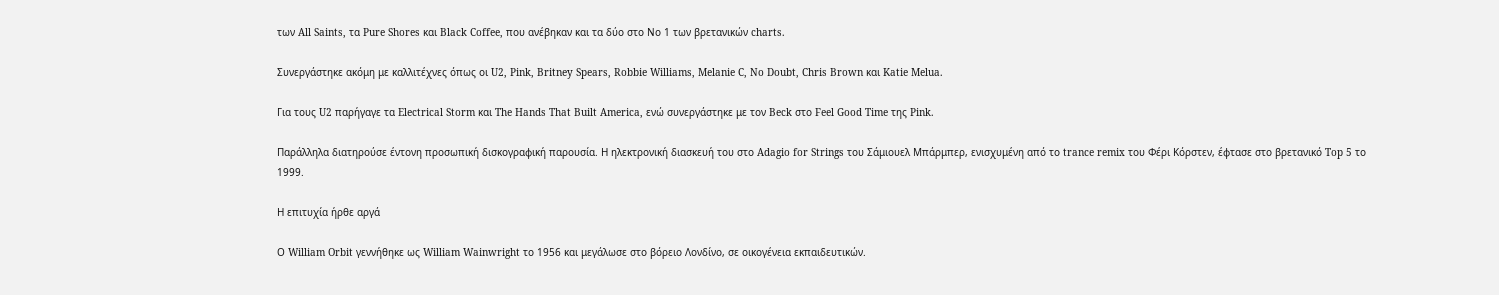των All Saints, τα Pure Shores και Black Coffee, που ανέβηκαν και τα δύο στο Νο 1 των βρετανικών charts.

Συνεργάστηκε ακόμη με καλλιτέχνες όπως οι U2, Pink, Britney Spears, Robbie Williams, Melanie C, No Doubt, Chris Brown και Katie Melua.

Για τους U2 παρήγαγε τα Electrical Storm και The Hands That Built America, ενώ συνεργάστηκε με τον Beck στο Feel Good Time της Pink.

Παράλληλα διατηρούσε έντονη προσωπική δισκογραφική παρουσία. Η ηλεκτρονική διασκευή του στο Adagio for Strings του Σάμιουελ Μπάρμπερ, ενισχυμένη από το trance remix του Φέρι Κόρστεν, έφτασε στο βρετανικό Top 5 το 1999.

Η επιτυχία ήρθε αργά

Ο William Orbit γεννήθηκε ως William Wainwright το 1956 και μεγάλωσε στο βόρειο Λονδίνο, σε οικογένεια εκπαιδευτικών.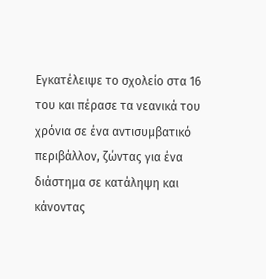Εγκατέλειψε το σχολείο στα 16 του και πέρασε τα νεανικά του χρόνια σε ένα αντισυμβατικό περιβάλλον, ζώντας για ένα διάστημα σε κατάληψη και κάνοντας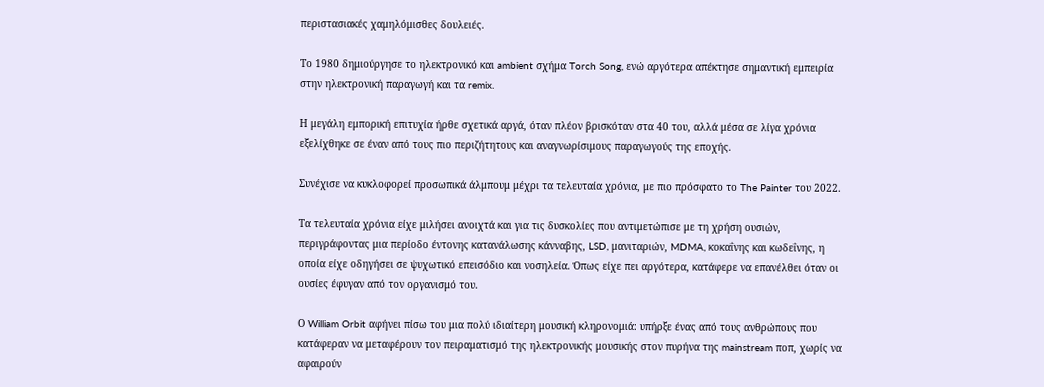περιστασιακές χαμηλόμισθες δουλειές.

Το 1980 δημιούργησε το ηλεκτρονικό και ambient σχήμα Torch Song, ενώ αργότερα απέκτησε σημαντική εμπειρία στην ηλεκτρονική παραγωγή και τα remix.

Η μεγάλη εμπορική επιτυχία ήρθε σχετικά αργά, όταν πλέον βρισκόταν στα 40 του, αλλά μέσα σε λίγα χρόνια εξελίχθηκε σε έναν από τους πιο περιζήτητους και αναγνωρίσιμους παραγωγούς της εποχής.

Συνέχισε να κυκλοφορεί προσωπικά άλμπουμ μέχρι τα τελευταία χρόνια, με πιο πρόσφατο το The Painter του 2022.

Τα τελευταία χρόνια είχε μιλήσει ανοιχτά και για τις δυσκολίες που αντιμετώπισε με τη χρήση ουσιών, περιγράφοντας μια περίοδο έντονης κατανάλωσης κάνναβης, LSD, μανιταριών, MDMA, κοκαΐνης και κωδεΐνης, η οποία είχε οδηγήσει σε ψυχωτικό επεισόδιο και νοσηλεία. Όπως είχε πει αργότερα, κατάφερε να επανέλθει όταν οι ουσίες έφυγαν από τον οργανισμό του.

Ο William Orbit αφήνει πίσω του μια πολύ ιδιαίτερη μουσική κληρονομιά: υπήρξε ένας από τους ανθρώπους που κατάφεραν να μεταφέρουν τον πειραματισμό της ηλεκτρονικής μουσικής στον πυρήνα της mainstream ποπ, χωρίς να αφαιρούν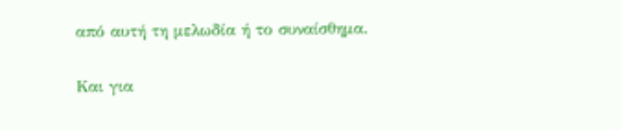από αυτή τη μελωδία ή το συναίσθημα.

Και για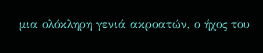μια ολόκληρη γενιά ακροατών, ο ήχος του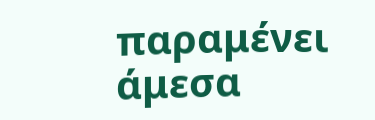παραμένει άμεσα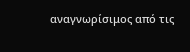αναγνωρίσιμος από τις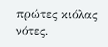πρώτες κιόλας νότες.